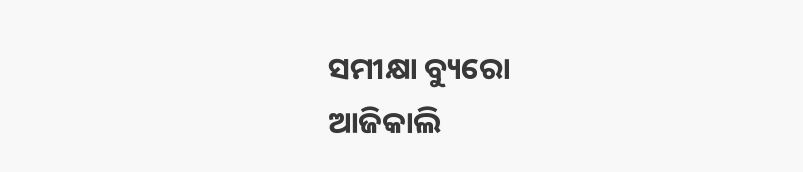ସମୀକ୍ଷା ବ୍ୟୁରୋ
ଆଜିକାଲି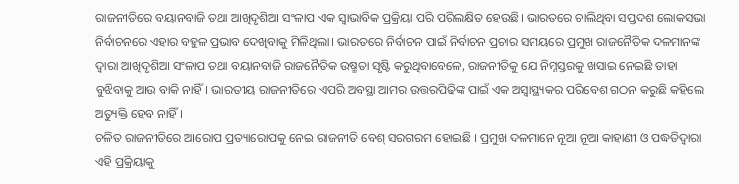ରାଜନୀତିରେ ବୟାନବାଜି ତଥା ଆଖିଦୃଶିଆ ସଂଳାପ ଏକ ସ୍ବାଭାବିକ ପ୍ରକ୍ରିୟା ପରି ପରିଲକ୍ଷିତ ହେଉଛି। ଭାରତରେ ଚାଲିଥିବା ସପ୍ତଦଶ ଲୋକସଭା ନିର୍ବାଚନରେ ଏହାର ବହୁଳ ପ୍ରଭାବ ଦେଖିବାକୁ ମିଳିଥିଲା। ଭାରତରେ ନିର୍ବାଚନ ପାଇଁ ନିର୍ବାଚନ ପ୍ରଚାର ସମୟରେ ପ୍ରମୁଖ ରାଜନୈତିକ ଦଳମାନଙ୍କ ଦ୍ବାରା ଆଖିଦୃଶିଆ ସଂଳାପ ତଥା ବୟାନବାଜି ରାଜନୈତିକ ଉଷ୍ମତା ସୃଷ୍ଟି କରୁଥିବାବେଳେ, ରାଜନୀତିକୁ ଯେ ନିମ୍ନସ୍ତରକୁ ଖସାଇ ନେଇଛି ତାହା ବୁଝିବାକୁ ଆଉ ବାକି ନାହିଁ। ଭାରତୀୟ ରାଜନୀତିରେ ଏପରି ଅବସ୍ଥା ଆମର ଉତ୍ତରପିଢିଙ୍କ ପାଇଁ ଏକ ଅସ୍ବାସ୍ଥ୍ୟକର ପରିବେଶ ଗଠନ କରୁଛି କହିଲେ ଅତ୍ୟୁକ୍ତି ହେବ ନାହିଁ।
ଚଳିତ ରାଜନୀତିରେ ଆରୋପ ପ୍ରତ୍ୟାରୋପକୁ ନେଇ ରାଜନୀତି ବେଶ୍ ସରଗରମ ହୋଇଛି । ପ୍ରମୁଖ ଦଳମାନେ ନୂଆ ନୂଆ କାହାଣୀ ଓ ପଦ୍ଧତିଦ୍ବାରା ଏହି ପ୍ରକ୍ରିୟାକୁ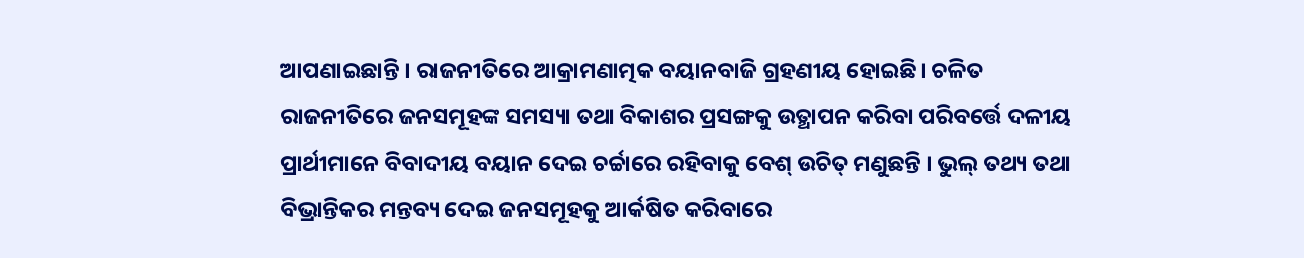ଆପଣାଇଛାନ୍ତି । ରାଜନୀତିରେ ଆକ୍ରାମଣାତ୍ମକ ବୟାନବାଜି ଗ୍ରହଣୀୟ ହୋଇଛି। ଚଳିତ ରାଜନୀତିରେ ଜନସମୂହଙ୍କ ସମସ୍ୟା ତଥା ବିକାଶର ପ୍ରସଙ୍ଗକୁ ଉତ୍ଥାପନ କରିବା ପରିବର୍ତ୍ତେ ଦଳୀୟ ପ୍ରାର୍ଥୀମାନେ ବିବାଦୀୟ ବୟାନ ଦେଇ ଚର୍ଚ୍ଚାରେ ରହିବାକୁ ବେଶ୍ ଉଚିତ୍ ମଣୁଛନ୍ତି । ଭୁଲ୍ ତଥ୍ୟ ତଥା ବିଭ୍ରାନ୍ତିକର ମନ୍ତବ୍ୟ ଦେଇ ଜନସମୂହକୁ ଆର୍କଷିତ କରିବାରେ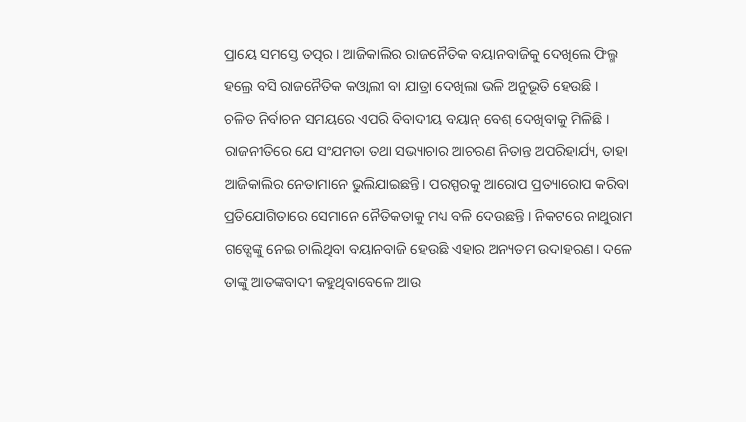ପ୍ରାୟେ ସମସ୍ତେ ତତ୍ପର । ଆଜିକାଲିର ରାଜନୈତିକ ବୟାନବାଜିକୁ ଦେଖିଲେ ଫିଲ୍ମ ହଲ୍ରେ ବସି ରାଜନୈତିକ କଓ୍ବାଲୀ ବା ଯାତ୍ରା ଦେଖିଲା ଭଳି ଅନୁଭୂତି ହେଉଛି ।
ଚଳିତ ନିର୍ବାଚନ ସମୟରେ ଏପରି ବିବାଦୀୟ ବୟାନ୍ ବେଶ୍ ଦେଖିବାକୁ ମିଳିଛି । ରାଜନୀତିରେ ଯେ ସଂଯମତା ତଥା ସଭ୍ୟାଚାର ଆଚରଣ ନିତାନ୍ତ ଅପରିହାର୍ଯ୍ୟ, ତାହା ଆଜିକାଲିର ନେତାମାନେ ଭୁଲିଯାଇଛନ୍ତି। ପରସ୍ପରକୁ ଆରୋପ ପ୍ରତ୍ୟାରୋପ କରିବା ପ୍ରତିଯୋଗିତାରେ ସେମାନେ ନୈତିକତାକୁ ମଧ୍ୟ ବଳି ଦେଉଛନ୍ତି । ନିକଟରେ ନାଥୁରାମ ଗଡ୍ସେଙ୍କୁ ନେଇ ଚାଲିଥିବା ବୟାନବାଜି ହେଉଛି ଏହାର ଅନ୍ୟତମ ଉଦାହରଣ। ଦଳେ ତାଙ୍କୁ ଆତଙ୍କବାଦୀ କହୁଥିବାବେଳେ ଆଉ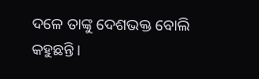ଦଳେ ତାଙ୍କୁ ଦେଶଭକ୍ତ ବୋଲି କହୁଛନ୍ତି।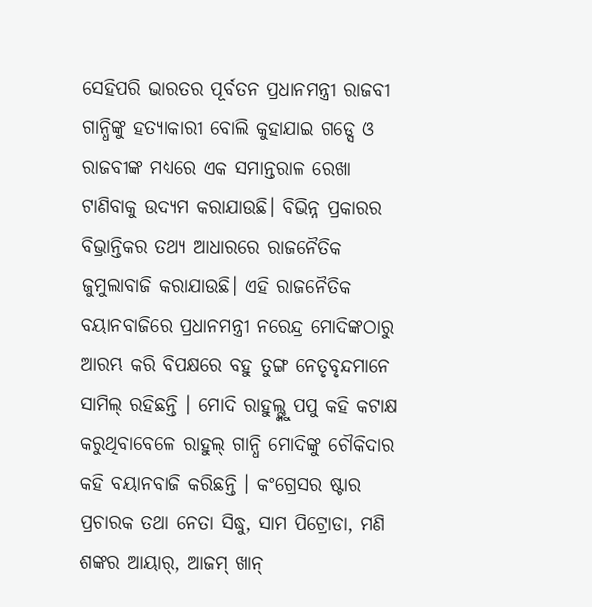ସେହିପରି ଭାରତର ପୂର୍ବତନ ପ୍ରଧାନମନ୍ତ୍ରୀ ରାଜବୀ ଗାନ୍ଧିଙ୍କୁ ହତ୍ୟାକାରୀ ବୋଲି କୁହାଯାଇ ଗଡ୍ସେ ଓ ରାଜବୀଙ୍କ ମଧ୍ୟରେ ଏକ ସମାନ୍ତରାଳ ରେଖା ଟାଣିବାକୁ ଉଦ୍ୟମ କରାଯାଉଛି। ବିଭିନ୍ନ ପ୍ରକାରର ବିଭ୍ରାନ୍ତିକର ତଥ୍ୟ ଆଧାରରେ ରାଜନୈତିକ ଜୁମୁଲାବାଜି କରାଯାଉଛି। ଏହି ରାଜନୈତିକ ବୟାନବାଜିରେ ପ୍ରଧାନମନ୍ତ୍ରୀ ନରେନ୍ଦ୍ର ମୋଦିଙ୍କଠାରୁ ଆରମ୍ଭ କରି ବିପକ୍ଷରେ ବହୁ ତୁଙ୍ଗ ନେତୃବୃନ୍ଦମାନେ ସାମିଲ୍ ରହିଛନ୍ତି । ମୋଦି ରାହୁଲ୍ଙ୍କୁ ପପୁ କହି କଟାକ୍ଷ କରୁଥିବାବେଳେ ରାହୁଲ୍ ଗାନ୍ଧି ମୋଦିଙ୍କୁ ଚୌକିଦାର କହି ବୟାନବାଜି କରିଛନ୍ତି । କଂଗ୍ରେସର ଷ୍ଟାର ପ୍ରଚାରକ ତଥା ନେତା ସିଦ୍ଧୁ, ସାମ ପିଟ୍ରୋଡା, ମଣି ଶଙ୍କର ଆୟାର୍, ଆଜମ୍ ଖାନ୍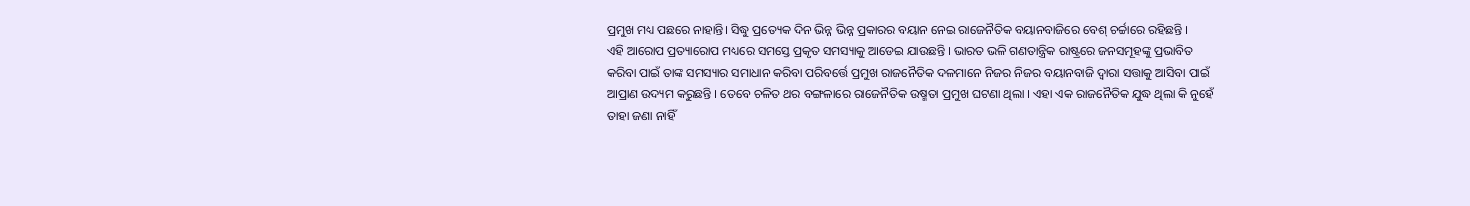ପ୍ରମୁଖ ମଧ୍ୟ ପଛରେ ନାହାନ୍ତି। ସିଦ୍ଧୁ ପ୍ରତ୍ୟେକ ଦିନ ଭିନ୍ନ ଭିନ୍ନ ପ୍ରକାରର ବୟାନ ନେଇ ରାଜେନୖତିକ ବୟାନବାଜିରେ ବେଶ୍ ଚର୍ଚ୍ଚାରେ ରହିଛନ୍ତି ।
ଏହି ଆରୋପ ପ୍ରତ୍ୟାରୋପ ମଧ୍ୟରେ ସମସ୍ତେ ପ୍ରକୃତ ସମସ୍ୟାକୁ ଆଡେଇ ଯାଉଛନ୍ତି । ଭାରତ ଭଳି ଗଣତାନ୍ତ୍ରିକ ରାଷ୍ଟ୍ରରେ ଜନସମୂହଙ୍କୁ ପ୍ରଭାବିତ କରିବା ପାଇଁ ତାଙ୍କ ସମସ୍ୟାର ସମାଧାନ କରିବା ପରିବର୍ତ୍ତେ ପ୍ରମୁଖ ରାଜନୈତିକ ଦଳମାନେ ନିଜର ନିଜର ବୟାନବାଜି ଦ୍ବାରା ସତ୍ତାକୁ ଆସିବା ପାଇଁ ଆପ୍ରାଣ ଉଦ୍ୟମ କରୁଛନ୍ତି । ତେବେ ଚଳିତ ଥର ବଙ୍ଗଳାରେ ରାଜେନୖତିକ ଉଷ୍ମତା ପ୍ରମୁଖ ଘଟଣା ଥିଲା । ଏହା ଏକ ରାଜନୈତିକ ଯୁଦ୍ଧ ଥିଲା କି ନୁହେଁ ତାହା ଜଣା ନାହିଁ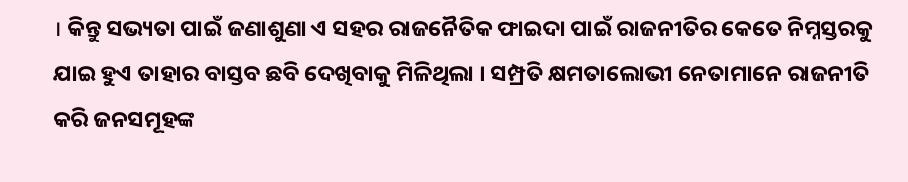। କିନ୍ତୁ ସଭ୍ୟତା ପାଇଁ ଜଣାଶୁଣା ଏ ସହର ରାଜନୈତିକ ଫାଇଦା ପାଇଁ ରାଜନୀତିର କେତେ ନିମ୍ନସ୍ତରକୁ ଯାଇ ହୁଏ ତାହାର ବାସ୍ତବ ଛବି ଦେଖିବାକୁ ମିଳିଥିଲା । ସମ୍ପ୍ରତି କ୍ଷମତାଲୋଭୀ ନେତାମାନେ ରାଜନୀତି କରି ଜନସମୂହଙ୍କ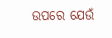ଉପରେ ଯେଉଁ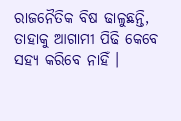ରାଜନୈତିକ ବିଷ ଢାଳୁଛନ୍ତି, ତାହାକୁ ଆଗାମୀ ପିଢି କେବେ ସହ୍ୟ କରିବେ ନାହିଁ ।